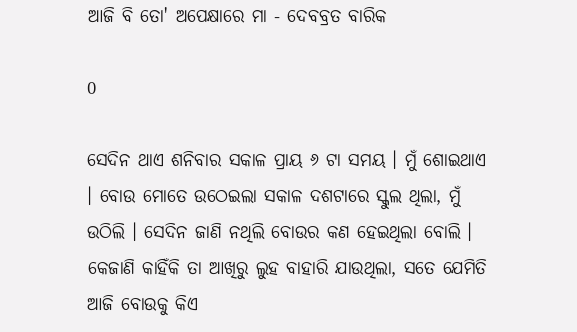ଆଜି ବି ତୋ' ଅପେକ୍ଷାରେ ମା - ଦେବବ୍ରତ ବାରିକ

0

ସେଦିନ ଥାଏ ଶନିବାର ସକାଳ ପ୍ରାୟ ୬ ଟା ସମୟ । ମୁଁ ଶୋଇଥାଏ । ବୋଉ ମୋତେ ଉଠେଇଲା ସକାଳ ଦଶଟାରେ ସ୍କୁଲ ଥିଲା, ମୁଁ ଉଠିଲି । ସେଦିନ ଜାଣି ନଥିଲି ବୋଉର କଣ ହେଇଥିଲା ବୋଲି । କେଜାଣି କାହିଁକି ତା ଆଖିରୁ ଲୁହ ବାହାରି ଯାଉଥିଲା, ସତେ ଯେମିତି ଆଜି ବୋଉକୁ କିଏ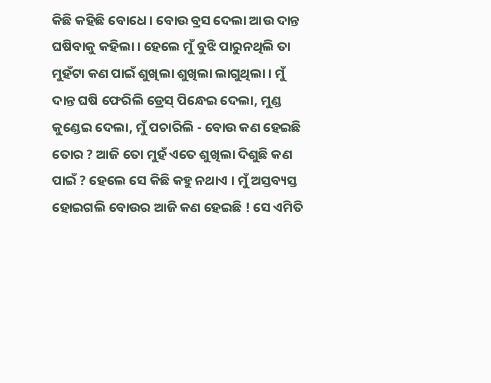କିଛି କହିଛି ବୋଧେ । ବୋଉ ବ୍ରସ ଦେଲା ଆଉ ଦାନ୍ତ ଘଷିବାକୁ କହିଲା । ହେଲେ ମୁଁ ବୁଝି ପାରୁନଥିଲି ତା ମୁହଁଟା କଣ ପାଇଁ ଶୁଖିଲା ଶୁଖିଲା ଲାଗୁଥିଲା । ମୁଁ ଦାନ୍ତ ଘଷି ଫେରିଲି ଡ୍ରେସ୍ ପିନ୍ଧେଇ ଦେଲା, ମୁଣ୍ଡ କୁଣ୍ଡେଇ ଦେଲା, ମୁଁ ପଚାରିଲି - ବୋଉ କଣ ହେଇଛି ତୋର ? ଆଜି ତୋ ମୁହଁ ଏତେ ଶୁଖିଲା ଦିଶୁଛି କଣ ପାଇଁ ? ହେଲେ ସେ କିଛି କହୁ ନଥାଏ । ମୁଁ ଅସ୍ତବ୍ୟସ୍ତ ହୋଇଗଲି ବୋଉର ଆଜି କଣ ହେଇଛି ! ସେ ଏମିତି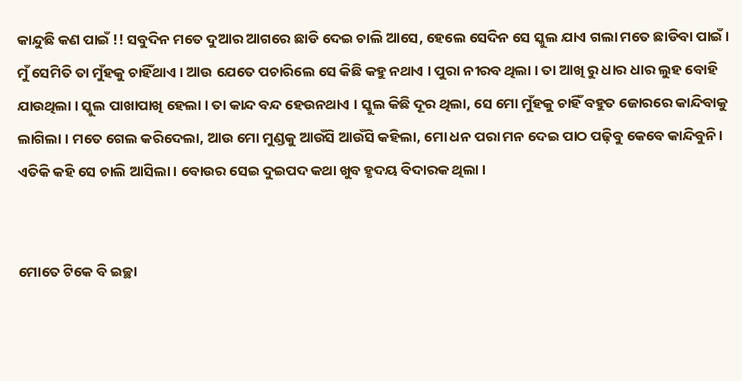କାନ୍ଦୁଛି କଣ ପାଇଁ !! ସବୁଦିନ ମତେ ଦୁଆର ଆଗରେ ଛାଡି ଦେଇ ଚାଲି ଆସେ, ହେଲେ ସେଦିନ ସେ ସ୍କୁଲ ଯାଏ ଗଲା ମତେ ଛାଡିବା ପାଇଁ । ମୁଁ ସେମିତି ତା ମୁଁହକୁ ଚାହିଁଥାଏ । ଆଉ ଯେତେ ପଚାରିଲେ ସେ କିଛି କହୁ ନଥାଏ । ପୁରା ନୀରବ ଥିଲା । ତା ଆଖି ରୁ ଧାର ଧାର ଲୁହ ବୋହି ଯାଉଥିଲା । ସ୍କୁଲ ପାଖାପାଖି ହେଲା । ତା କାନ୍ଦ ବନ୍ଦ ହେଉନଥାଏ । ସ୍କୁଲ କିଛି ଦୂର ଥିଲା, ସେ ମୋ ମୁଁହକୁ ଚାହିଁ ବହୁତ ଜୋରରେ କାନ୍ଦିବାକୁ ଲାଗିଲା । ମତେ ଗେଲ କରିଦେଲା, ଆଉ ମୋ ମୁଣ୍ଡକୁ ଆଉଁସି ଆଉଁସି କହିଲା, ମୋ ଧନ ପରା ମନ ଦେଇ ପାଠ ପଢ଼ିବୁ କେବେ କାନ୍ଦିବୁନି । ଏତିକି କହି ସେ ଚାଲି ଆସିଲା । ବୋଉର ସେଇ ଦୁଇପଦ କଥା ଖୁବ ହୃଦୟ ବିଦାରକ ଥିଲା ।


ମୋତେ ଟିକେ ବି ଇଚ୍ଛା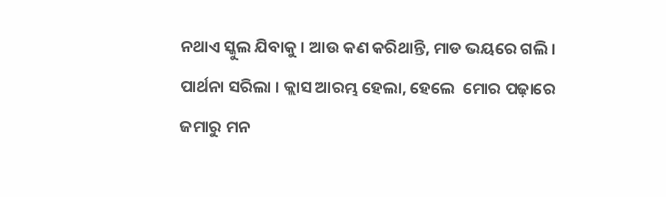ନଥାଏ ସ୍କୁଲ ଯିବାକୁ । ଆଉ କଣ କରିଥାନ୍ତି, ମାଡ ଭୟରେ ଗଲି । ପାର୍ଥନା ସରିଲା । କ୍ଲାସ ଆରମ୍ଭ ହେଲା, ହେଲେ  ମୋର ପଢ଼ାରେ ଜମାରୁ ମନ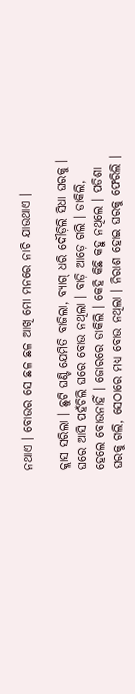ନଥାଏ । ବୋଉର ସେ ଛଳ ଛଳ ଆଖି ମୋ ମନରେ ନାଚି ଯାଉଥାଏ ।

କ୍ଲାସ ସରିଲା । ଛୁଟି ଘଣ୍ଟି ଯେମିତି ବାଜିଲା, ବ୍ୟାଗ୍ ଧରି ଦୌଡ଼ିଲି ସିଧା ଘରକୁ । ଘରେ ଆସି ପହଁଚିଲି ଘରେ ବୋଉ ନଥିଲା । ବାଡ଼ି ଆଡ଼େ ଗଲି । ଡାକିଲି, ହେଲେ ବୋଉନାହିଁ । ଜୋରରେ ଡାକିଲି । କେହି କିଛି କହୁ ନଥିଲେ । ପଡିଶା ଘରକୁ ଗଲି, ସେଠାରେ ମଧ୍ୟ ବୋଉ ନଥିଲା । ନିରାଶ ହୋଇ ଘରକୁ ଫେରିଲି ।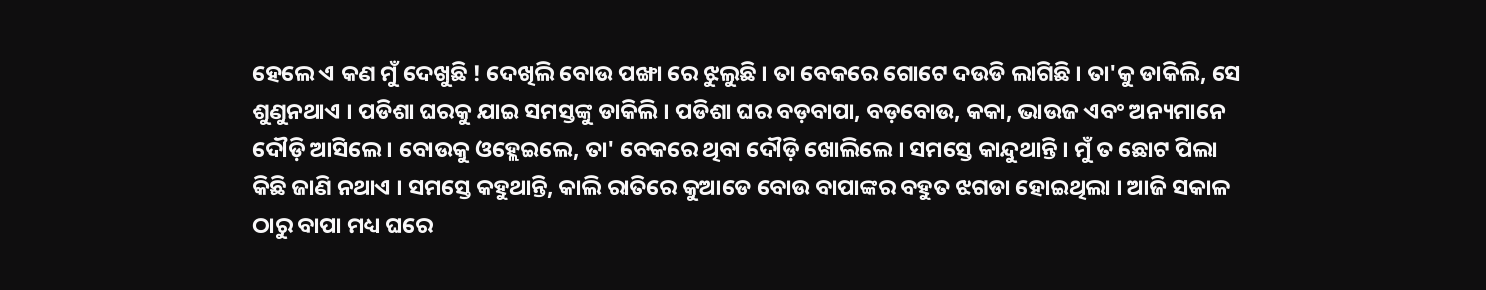ହେଲେ ଏ କଣ ମୁଁ ଦେଖୁଛି ! ଦେଖିଲି ବୋଉ ପଙ୍ଖା ରେ ଝୁଲୁଛି । ତା ବେକରେ ଗୋଟେ ଦଉଡି ଲାଗିଛି । ତା'କୁ ଡାକିଲି, ସେ ଶୁଣୁନଥାଏ । ପଡିଶା ଘରକୁ ଯାଇ ସମସ୍ତଙ୍କୁ ଡାକିଲି । ପଡିଶା ଘର ବଡ଼ବାପା, ବଡ଼ବୋଉ, କକା, ଭାଉଜ ଏବଂ ଅନ୍ୟମାନେ ଦୌଡ଼ି ଆସିଲେ । ବୋଉକୁ ଓହ୍ଲେଇଲେ, ତା' ବେକରେ ଥିବା ଦୌଡ଼ି ଖୋଲିଲେ । ସମସ୍ତେ କାନ୍ଦୁଥାନ୍ତି । ମୁଁ ତ ଛୋଟ ପିଲା କିଛି ଜାଣି ନଥାଏ । ସମସ୍ତେ କହୁଥାନ୍ତି, କାଲି ରାତିରେ କୁଆଡେ ବୋଉ ବାପାଙ୍କର ବହୁତ ଝଗଡା ହୋଇଥିଲା । ଆଜି ସକାଳ ଠାରୁ ବାପା ମଧ୍ୟ ଘରେ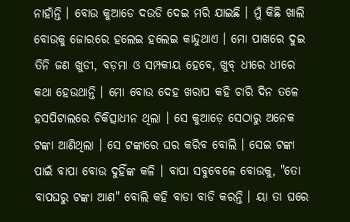ନାହାଁନ୍ତି । ବୋଉ କୁଆଡେ ଦଉଡି ଦେଇ ମରି ଯାଇଛି । ମୁଁ କିଛି ଖାଲି ବୋଉକୁ ଜୋରରେ ହଲେଇ ହଲେଇ କାନ୍ଦୁଥାଏ । ମୋ ପାଖରେ ଦୁଇ ତିନି ଜଣ ଖୁଡୀ, ବଡ଼ମା ଓ ସମ୍ପକୀୟ ହେବେ, ଖୁବ୍ ଧୀରେ ଧୀରେ କଥା ହେଉଥାନ୍ତି । ମୋ ବୋଉ ଦେହ ଖରାପ କହି ଚାରି ଦିନ ତଳେ ହସପିଟାଲରେ ଚିକିତ୍ସାଧୀନ ଥିଲା । ସେ କୁଆଡ଼େ ସେଠାରୁ ଅନେକ ଟଙ୍କା ଆଣିଥିଲା । ସେ ଟଙ୍କାରେ ଘର କରିବ ବୋଲି । ସେଇ ଟଙ୍କା ପାଇଁ ବାପା ବୋଉ ଦୁହିଁଙ୍କ କଳି । ବାପା ସବୁବେଳେ ବୋଉକୁ, "ତୋ ବାପଘରୁ ଟଙ୍କା ଆଣ" ବୋଲି କହି ବାଡା ବାଡି କରନ୍ତି । ୟା ତା ଘରେ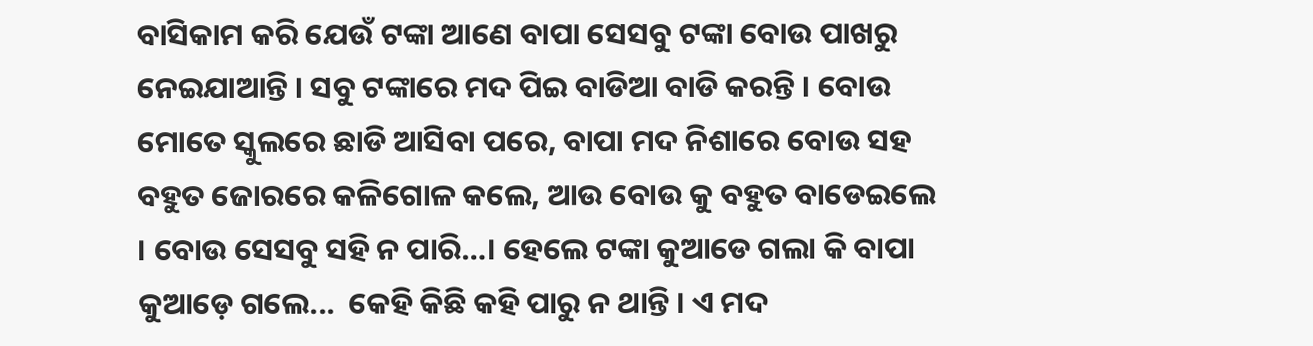ବାସିକାମ କରି ଯେଉଁ ଟଙ୍କା ଆଣେ ବାପା ସେସବୁ ଟଙ୍କା ବୋଉ ପାଖରୁ ନେଇଯାଆନ୍ତି । ସବୁ ଟଙ୍କାରେ ମଦ ପିଇ ବାଡିଆ ବାଡି କରନ୍ତି । ବୋଉ ମୋତେ ସ୍କୁଲରେ ଛାଡି ଆସିବା ପରେ, ବାପା ମଦ ନିଶାରେ ବୋଉ ସହ ବହୁତ ଜୋରରେ କଳିଗୋଳ କଲେ, ଆଉ ବୋଉ କୁ ବହୁତ ବାଡେଇଲେ । ବୋଉ ସେସବୁ ସହି ନ ପାରି…। ହେଲେ ଟଙ୍କା କୁଆଡେ ଗଲା କି ବାପା କୁଆଡ଼େ ଗଲେ...  କେହି କିଛି କହି ପାରୁ ନ ଥାନ୍ତି । ଏ ମଦ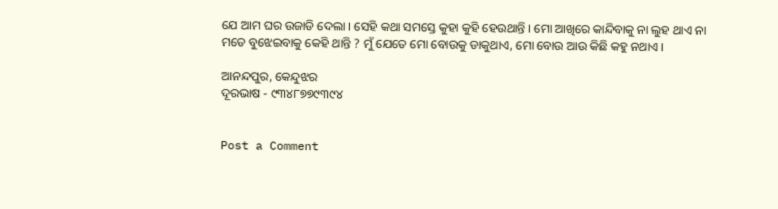ଯେ ଆମ ଘର ଉଜାଡି ଦେଲା । ସେହି କଥା ସମସ୍ତେ କୁହା କୁହି ହେଉଥାନ୍ତି । ମୋ ଆଖିରେ କାନ୍ଦିବାକୁ ନା ଲୁହ ଥାଏ ନା ମତେ ବୁଝେଇବାକୁ କେହି ଥାନ୍ତି ? ମୁଁ ଯେତେ ମୋ ବୋଉକୁ ଡାକୁଥାଏ, ମୋ ବୋଉ ଆଉ କିଛି କହୁ ନଥାଏ ।

ଆନନ୍ଦପୁର, କେନ୍ଦୁଝର
ଦୂରଭାଷ - ୯୩୪୮୭୭୯୩୯୪


Post a Comment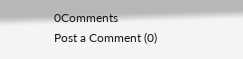0Comments
Post a Comment (0)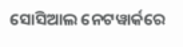ସୋସିଆଲ ନେଟୱାର୍କରେ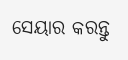ସେୟାର କରନ୍ତୁ